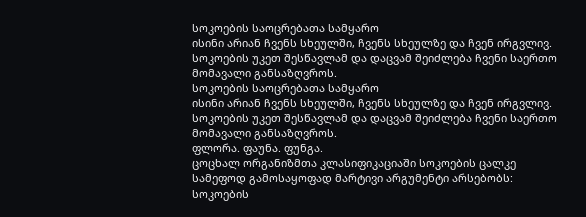სოკოების საოცრებათა სამყარო
ისინი არიან ჩვენს სხეულში, ჩვენს სხეულზე და ჩვენ ირგვლივ.
სოკოების უკეთ შესწავლამ და დაცვამ შეიძლება ჩვენი საერთო მომავალი განსაზღვროს.
სოკოების საოცრებათა სამყარო
ისინი არიან ჩვენს სხეულში, ჩვენს სხეულზე და ჩვენ ირგვლივ. სოკოების უკეთ შესწავლამ და დაცვამ შეიძლება ჩვენი საერთო მომავალი განსაზღვროს.
ფლორა. ფაუნა. ფუნგა.
ცოცხალ ორგანიზმთა კლასიფიკაციაში სოკოების ცალკე სამეფოდ გამოსაყოფად მარტივი არგუმენტი არსებობს: სოკოების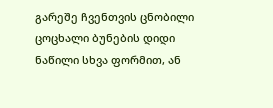გარეშე ჩვენთვის ცნობილი ცოცხალი ბუნების დიდი ნაწილი სხვა ფორმით, ან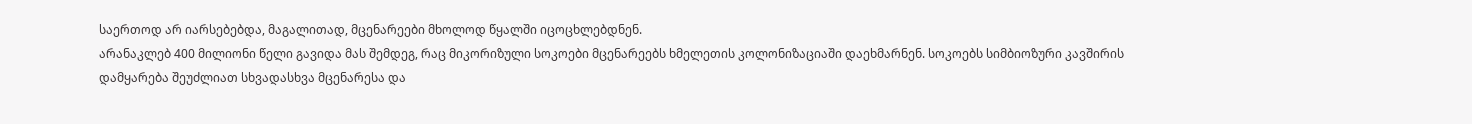საერთოდ არ იარსებებდა, მაგალითად, მცენარეები მხოლოდ წყალში იცოცხლებდნენ.
არანაკლებ 400 მილიონი წელი გავიდა მას შემდეგ, რაც მიკორიზული სოკოები მცენარეებს ხმელეთის კოლონიზაციაში დაეხმარნენ. სოკოებს სიმბიოზური კავშირის დამყარება შეუძლიათ სხვადასხვა მცენარესა და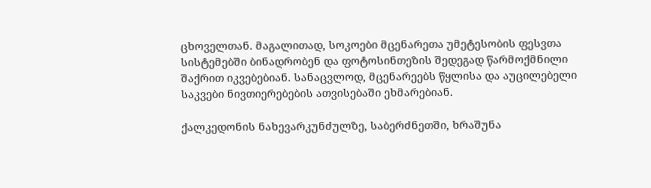ცხოველთან. მაგალითად, სოკოები მცენარეთა უმეტესობის ფესვთა სისტემებში ბინადრობენ და ფოტოსინთეზის შედეგად წარმოქმნილი შაქრით იკვებებიან. სანაცვლოდ, მცენარეებს წყლისა და აუცილებელი საკვები ნივთიერებების ათვისებაში ეხმარებიან.

ქალკედონის ნახევარკუნძულზე, საბერძნეთში, ხრაშუნა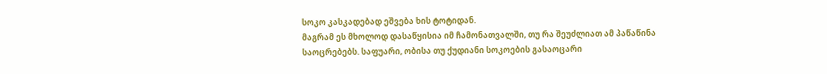სოკო კასკადებად ეშვება ხის ტოტიდან.
მაგრამ ეს მხოლოდ დასაწყისია იმ ჩამონათვალში, თუ რა შეუძლიათ ამ პაწაწინა საოცრებებს. საფუარი, ობისა თუ ქუდიანი სოკოების გასაოცარი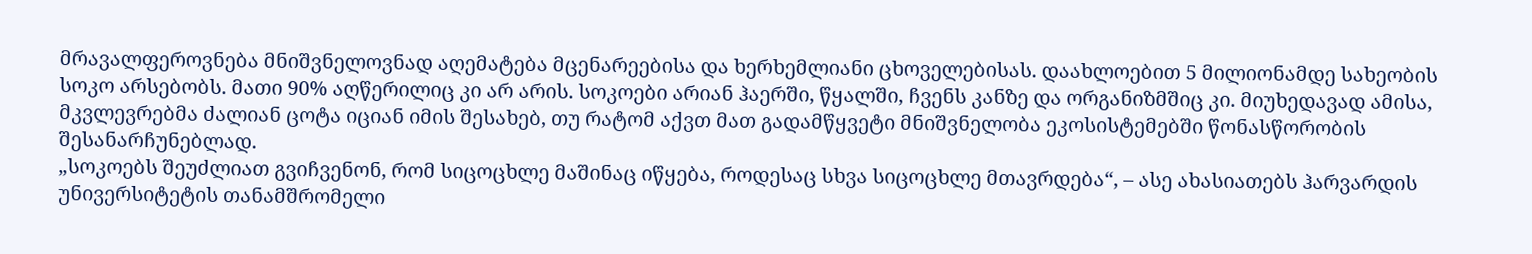მრავალფეროვნება მნიშვნელოვნად აღემატება მცენარეებისა და ხერხემლიანი ცხოველებისას. დაახლოებით 5 მილიონამდე სახეობის სოკო არსებობს. მათი 90% აღწერილიც კი არ არის. სოკოები არიან ჰაერში, წყალში, ჩვენს კანზე და ორგანიზმშიც კი. მიუხედავად ამისა, მკვლევრებმა ძალიან ცოტა იციან იმის შესახებ, თუ რატომ აქვთ მათ გადამწყვეტი მნიშვნელობა ეკოსისტემებში წონასწორობის შესანარჩუნებლად.
„სოკოებს შეუძლიათ გვიჩვენონ, რომ სიცოცხლე მაშინაც იწყება, როდესაც სხვა სიცოცხლე მთავრდება“, – ასე ახასიათებს ჰარვარდის უნივერსიტეტის თანამშრომელი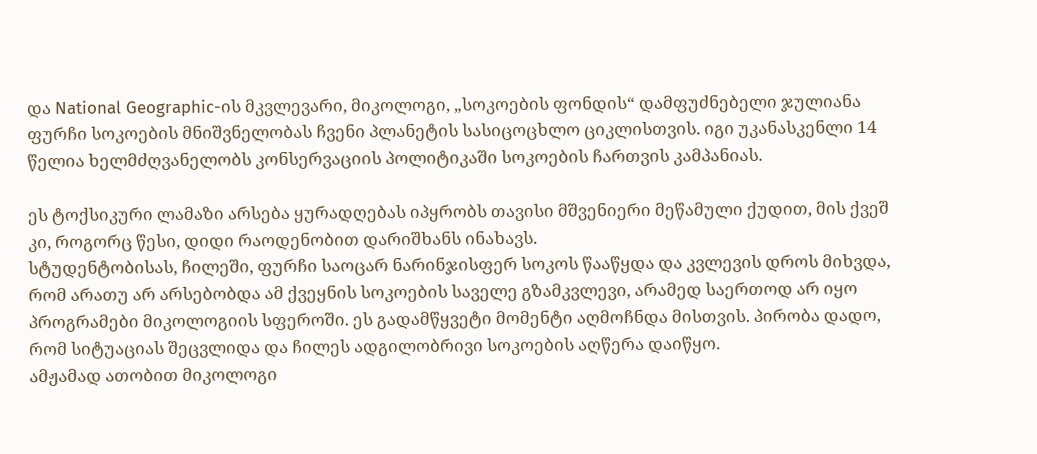და National Geographic-ის მკვლევარი, მიკოლოგი, „სოკოების ფონდის“ დამფუძნებელი ჯულიანა ფურჩი სოკოების მნიშვნელობას ჩვენი პლანეტის სასიცოცხლო ციკლისთვის. იგი უკანასკენლი 14 წელია ხელმძღვანელობს კონსერვაციის პოლიტიკაში სოკოების ჩართვის კამპანიას.

ეს ტოქსიკური ლამაზი არსება ყურადღებას იპყრობს თავისი მშვენიერი მეწამული ქუდით, მის ქვეშ კი, როგორც წესი, დიდი რაოდენობით დარიშხანს ინახავს.
სტუდენტობისას, ჩილეში, ფურჩი საოცარ ნარინჯისფერ სოკოს წააწყდა და კვლევის დროს მიხვდა, რომ არათუ არ არსებობდა ამ ქვეყნის სოკოების საველე გზამკვლევი, არამედ საერთოდ არ იყო პროგრამები მიკოლოგიის სფეროში. ეს გადამწყვეტი მომენტი აღმოჩნდა მისთვის. პირობა დადო, რომ სიტუაციას შეცვლიდა და ჩილეს ადგილობრივი სოკოების აღწერა დაიწყო.
ამჟამად ათობით მიკოლოგი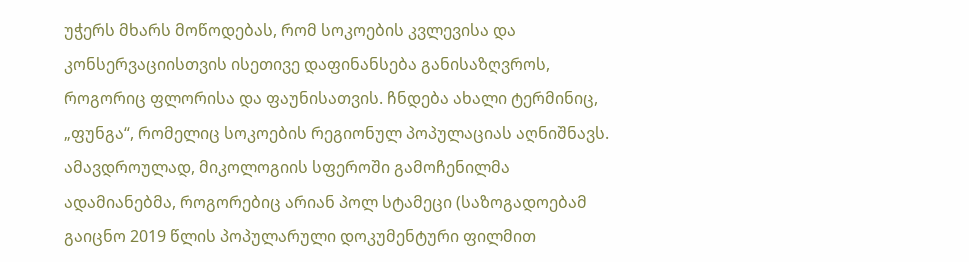უჭერს მხარს მოწოდებას, რომ სოკოების კვლევისა და კონსერვაციისთვის ისეთივე დაფინანსება განისაზღვროს, როგორიც ფლორისა და ფაუნისათვის. ჩნდება ახალი ტერმინიც, „ფუნგა“, რომელიც სოკოების რეგიონულ პოპულაციას აღნიშნავს. ამავდროულად, მიკოლოგიის სფეროში გამოჩენილმა ადამიანებმა, როგორებიც არიან პოლ სტამეცი (საზოგადოებამ გაიცნო 2019 წლის პოპულარული დოკუმენტური ფილმით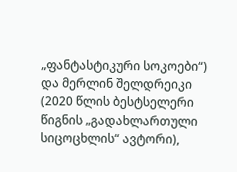„ფანტასტიკური სოკოები“) და მერლინ შელდრეიკი (2020 წლის ბესტსელერი წიგნის „გადახლართული სიცოცხლის“ ავტორი),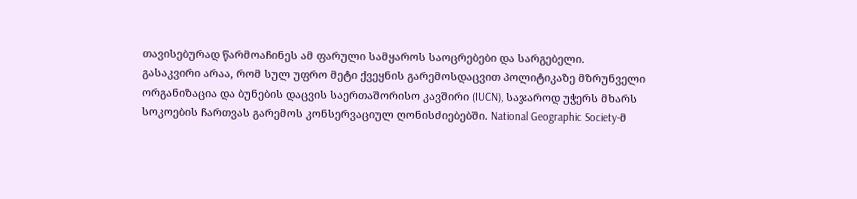თავისებურად წარმოაჩინეს ამ ფარული სამყაროს საოცრებები და სარგებელი.
გასაკვირი არაა, რომ სულ უფრო მეტი ქვეყნის გარემოსდაცვით პოლიტიკაზე მზრუნველი ორგანიზაცია და ბუნების დაცვის საერთაშორისო კავშირი (IUCN), საჯაროდ უჭერს მხარს სოკოების ჩართვას გარემოს კონსერვაციულ ღონისძიებებში. National Geographic Society-მ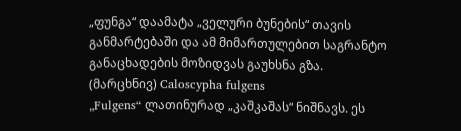„ფუნგა“ დაამატა „ველური ბუნების“ თავის განმარტებაში და ამ მიმართულებით საგრანტო განაცხადების მოზიდვას გაუხსნა გზა.
(მარცხნივ) Caloscypha fulgens
„Fulgens“ ლათინურად „კაშკაშას“ ნიშნავს. ეს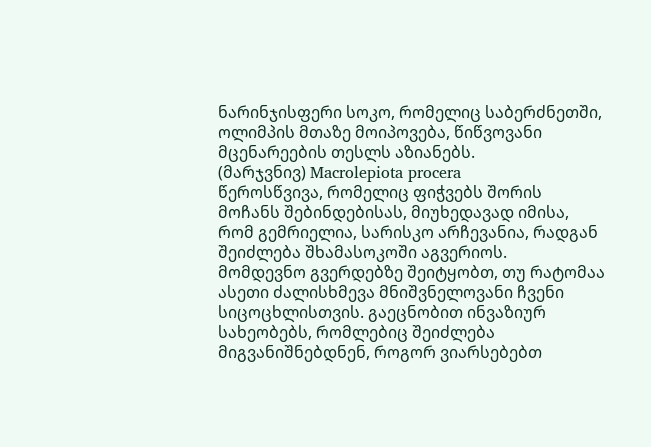ნარინჯისფერი სოკო, რომელიც საბერძნეთში, ოლიმპის მთაზე მოიპოვება, წიწვოვანი მცენარეების თესლს აზიანებს.
(მარჯვნივ) Macrolepiota procera
წეროსწვივა, რომელიც ფიჭვებს შორის მოჩანს შებინდებისას, მიუხედავად იმისა, რომ გემრიელია, სარისკო არჩევანია, რადგან შეიძლება შხამასოკოში აგვერიოს.
მომდევნო გვერდებზე შეიტყობთ, თუ რატომაა ასეთი ძალისხმევა მნიშვნელოვანი ჩვენი სიცოცხლისთვის. გაეცნობით ინვაზიურ სახეობებს, რომლებიც შეიძლება მიგვანიშნებდნენ, როგორ ვიარსებებთ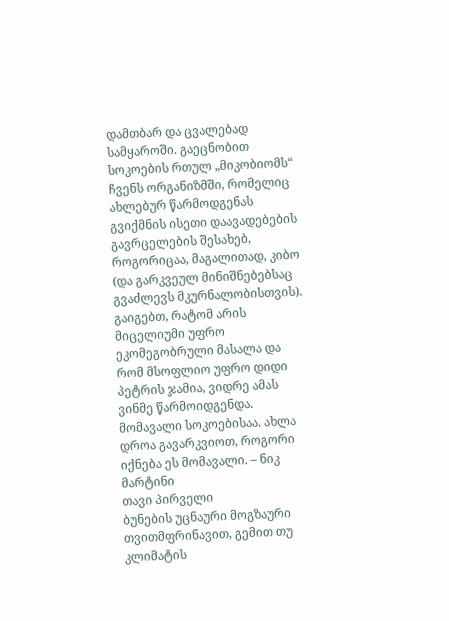დამთბარ და ცვალებად სამყაროში. გაეცნობით სოკოების რთულ „მიკობიომს“ ჩვენს ორგანიზმში, რომელიც ახლებურ წარმოდგენას გვიქმნის ისეთი დაავადებების გავრცელების შესახებ, როგორიცაა, მაგალითად, კიბო (და გარკვეულ მინიშნებებსაც გვაძლევს მკურნალობისთვის). გაიგებთ, რატომ არის მიცელიუმი უფრო ეკომეგობრული მასალა და რომ მსოფლიო უფრო დიდი პეტრის ჯამია, ვიდრე ამას ვინმე წარმოიდგენდა.
მომავალი სოკოებისაა. ახლა დროა გავარკვიოთ, როგორი იქნება ეს მომავალი. – ნიკ მარტინი
თავი პირველი
ბუნების უცნაური მოგზაური
თვითმფრინავით, გემით თუ კლიმატის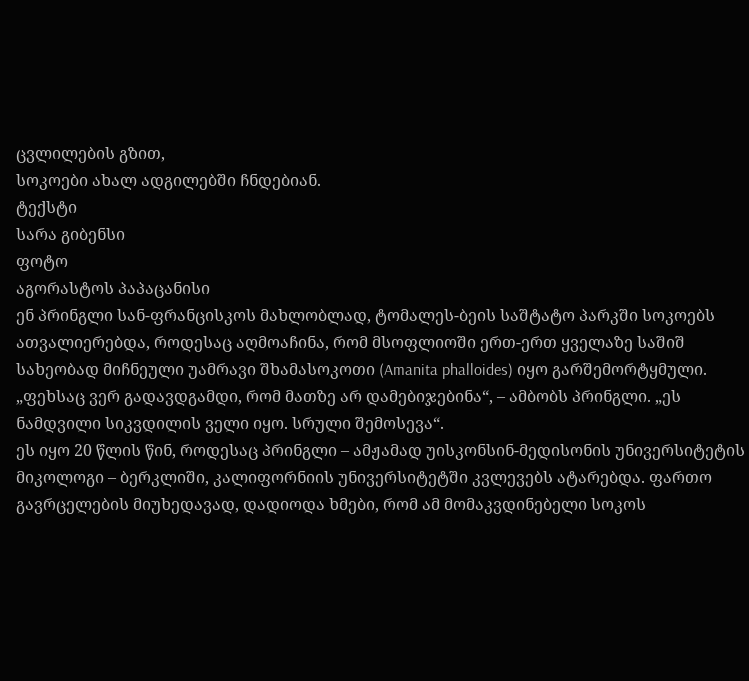ცვლილების გზით,
სოკოები ახალ ადგილებში ჩნდებიან.
ტექსტი
სარა გიბენსი
ფოტო
აგორასტოს პაპაცანისი
ენ პრინგლი სან-ფრანცისკოს მახლობლად, ტომალეს-ბეის საშტატო პარკში სოკოებს ათვალიერებდა, როდესაც აღმოაჩინა, რომ მსოფლიოში ერთ-ერთ ყველაზე საშიშ სახეობად მიჩნეული უამრავი შხამასოკოთი (Amanita phalloides) იყო გარშემორტყმული.
„ფეხსაც ვერ გადავდგამდი, რომ მათზე არ დამებიჯებინა“, – ამბობს პრინგლი. „ეს ნამდვილი სიკვდილის ველი იყო. სრული შემოსევა“.
ეს იყო 20 წლის წინ, როდესაც პრინგლი – ამჟამად უისკონსინ-მედისონის უნივერსიტეტის მიკოლოგი – ბერკლიში, კალიფორნიის უნივერსიტეტში კვლევებს ატარებდა. ფართო გავრცელების მიუხედავად, დადიოდა ხმები, რომ ამ მომაკვდინებელი სოკოს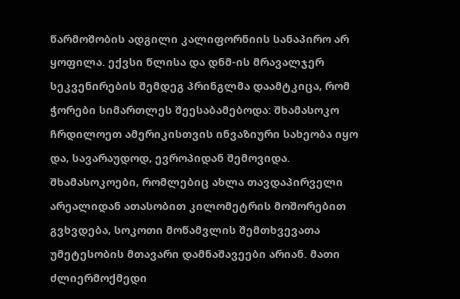წარმოშობის ადგილი კალიფორნიის სანაპირო არ ყოფილა. ექვსი წლისა და დნმ-ის მრავალჯერ სეკვენირების შემდეგ პრინგლმა დაამტკიცა, რომ ჭორები სიმართლეს შეესაბამებოდა: შხამასოკო ჩრდილოეთ ამერიკისთვის ინვაზიური სახეობა იყო და, სავარაუდოდ, ევროპიდან შემოვიდა.
შხამასოკოები, რომლებიც ახლა თავდაპირველი არეალიდან ათასობით კილომეტრის მოშორებით გვხვდება, სოკოთი მოწამვლის შემთხვევათა უმეტესობის მთავარი დამნაშავეები არიან. მათი ძლიერმოქმედი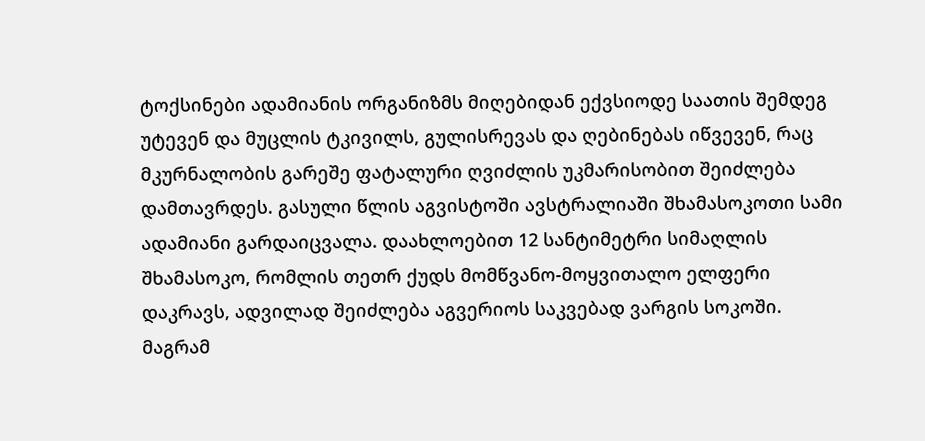ტოქსინები ადამიანის ორგანიზმს მიღებიდან ექვსიოდე საათის შემდეგ უტევენ და მუცლის ტკივილს, გულისრევას და ღებინებას იწვევენ, რაც მკურნალობის გარეშე ფატალური ღვიძლის უკმარისობით შეიძლება დამთავრდეს. გასული წლის აგვისტოში ავსტრალიაში შხამასოკოთი სამი ადამიანი გარდაიცვალა. დაახლოებით 12 სანტიმეტრი სიმაღლის შხამასოკო, რომლის თეთრ ქუდს მომწვანო-მოყვითალო ელფერი დაკრავს, ადვილად შეიძლება აგვერიოს საკვებად ვარგის სოკოში.
მაგრამ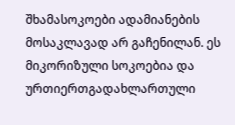შხამასოკოები ადამიანების მოსაკლავად არ გაჩენილან. ეს მიკორიზული სოკოებია და ურთიერთგადახლართული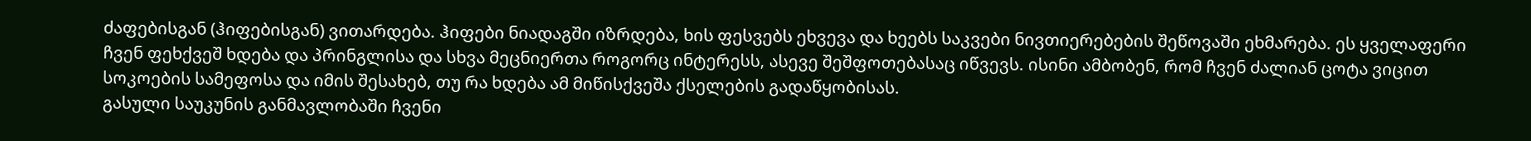ძაფებისგან (ჰიფებისგან) ვითარდება. ჰიფები ნიადაგში იზრდება, ხის ფესვებს ეხვევა და ხეებს საკვები ნივთიერებების შეწოვაში ეხმარება. ეს ყველაფერი ჩვენ ფეხქვეშ ხდება და პრინგლისა და სხვა მეცნიერთა როგორც ინტერესს, ასევე შეშფოთებასაც იწვევს. ისინი ამბობენ, რომ ჩვენ ძალიან ცოტა ვიცით სოკოების სამეფოსა და იმის შესახებ, თუ რა ხდება ამ მიწისქვეშა ქსელების გადაწყობისას.
გასული საუკუნის განმავლობაში ჩვენი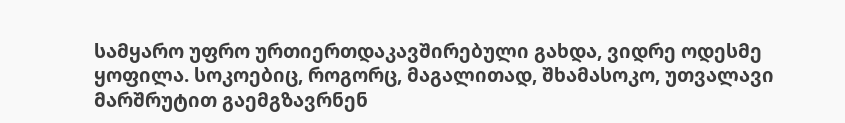სამყარო უფრო ურთიერთდაკავშირებული გახდა, ვიდრე ოდესმე ყოფილა. სოკოებიც, როგორც, მაგალითად, შხამასოკო, უთვალავი მარშრუტით გაემგზავრნენ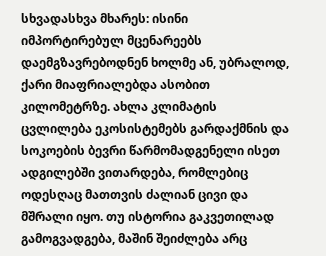სხვადასხვა მხარეს: ისინი იმპორტირებულ მცენარეებს დაემგზავრებოდნენ ხოლმე ან, უბრალოდ, ქარი მიაფრიალებდა ასობით კილომეტრზე. ახლა კლიმატის ცვლილება ეკოსისტემებს გარდაქმნის და სოკოების ბევრი წარმომადგენელი ისეთ ადგილებში ვითარდება, რომლებიც ოდესღაც მათთვის ძალიან ცივი და მშრალი იყო. თუ ისტორია გაკვეთილად გამოგვადგება, მაშინ შეიძლება არც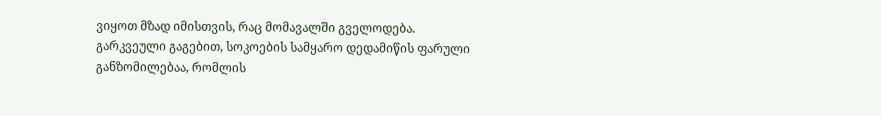ვიყოთ მზად იმისთვის, რაც მომავალში გველოდება.
გარკვეული გაგებით, სოკოების სამყარო დედამიწის ფარული განზომილებაა, რომლის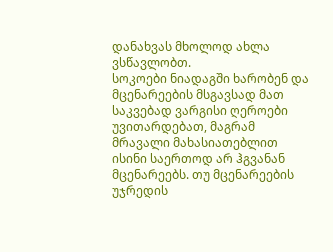დანახვას მხოლოდ ახლა ვსწავლობთ.
სოკოები ნიადაგში ხარობენ და მცენარეების მსგავსად მათ საკვებად ვარგისი ღეროები უვითარდებათ, მაგრამ მრავალი მახასიათებლით ისინი საერთოდ არ ჰგვანან მცენარეებს. თუ მცენარეების უჯრედის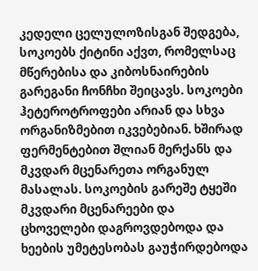კედელი ცელულოზისგან შედგება, სოკოებს ქიტინი აქვთ, რომელსაც მწერებისა და კიბოსნაირების გარეგანი ჩონჩხი შეიცავს. სოკოები ჰეტეროტროფები არიან და სხვა ორგანიზმებით იკვებებიან. ხშირად ფერმენტებით შლიან მერქანს და მკვდარ მცენარეთა ორგანულ მასალას. სოკოების გარეშე ტყეში მკვდარი მცენარეები და ცხოველები დაგროვდებოდა და ხეების უმეტესობას გაუჭირდებოდა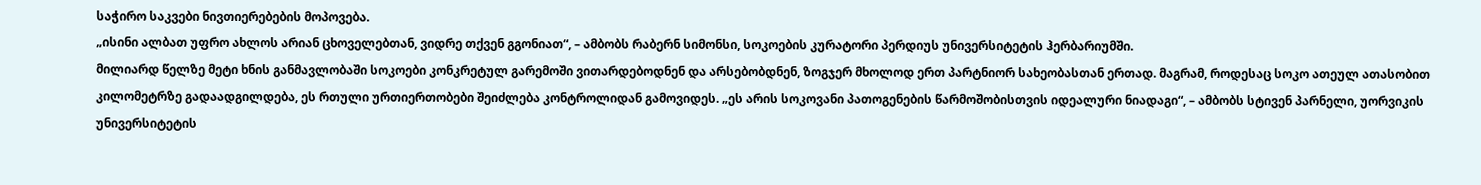საჭირო საკვები ნივთიერებების მოპოვება.
„ისინი ალბათ უფრო ახლოს არიან ცხოველებთან, ვიდრე თქვენ გგონიათ“, – ამბობს რაბერნ სიმონსი, სოკოების კურატორი პერდიუს უნივერსიტეტის ჰერბარიუმში.
მილიარდ წელზე მეტი ხნის განმავლობაში სოკოები კონკრეტულ გარემოში ვითარდებოდნენ და არსებობდნენ, ზოგჯერ მხოლოდ ერთ პარტნიორ სახეობასთან ერთად. მაგრამ, როდესაც სოკო ათეულ ათასობით კილომეტრზე გადაადგილდება, ეს რთული ურთიერთობები შეიძლება კონტროლიდან გამოვიდეს. „ეს არის სოკოვანი პათოგენების წარმოშობისთვის იდეალური ნიადაგი“, – ამბობს სტივენ პარნელი, უორვიკის უნივერსიტეტის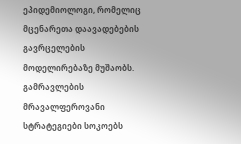ეპიდემიოლოგი, რომელიც მცენარეთა დაავადებების გავრცელების მოდელირებაზე მუშაობს.
გამრავლების მრავალფეროვანი სტრატეგიები სოკოებს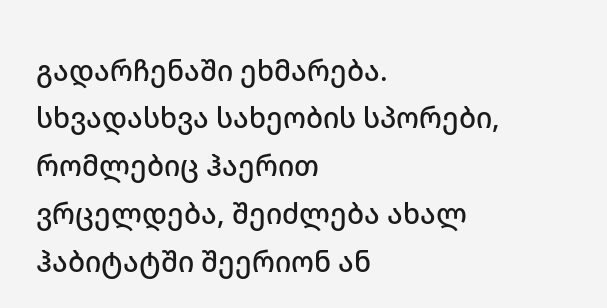გადარჩენაში ეხმარება. სხვადასხვა სახეობის სპორები, რომლებიც ჰაერით ვრცელდება, შეიძლება ახალ ჰაბიტატში შეერიონ ან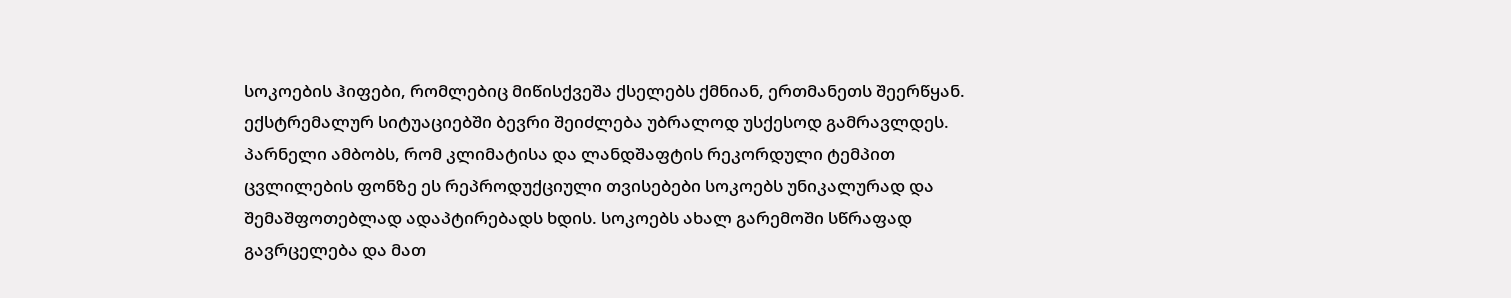სოკოების ჰიფები, რომლებიც მიწისქვეშა ქსელებს ქმნიან, ერთმანეთს შეერწყან. ექსტრემალურ სიტუაციებში ბევრი შეიძლება უბრალოდ უსქესოდ გამრავლდეს.
პარნელი ამბობს, რომ კლიმატისა და ლანდშაფტის რეკორდული ტემპით ცვლილების ფონზე ეს რეპროდუქციული თვისებები სოკოებს უნიკალურად და შემაშფოთებლად ადაპტირებადს ხდის. სოკოებს ახალ გარემოში სწრაფად გავრცელება და მათ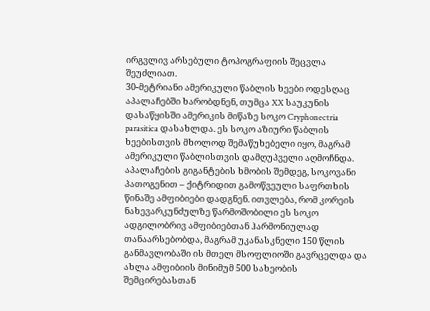ირგვლივ არსებული ტოპოგრაფიის შეცვლა შეუძლიათ.
30-მეტრიანი ამერიკული წაბლის ხეები ოდესღაც აპალაჩებში ხარობდნენ, თუმცა XX საუკუნის დასაწყისში ამერიკის მიწაზე სოკო Cryphonectria parasitica დასახლდა. ეს სოკო აზიური წაბლის ხეებისთვის მხოლოდ შემაწუხებელი იყო, მაგრამ ამერიკული წაბლისთვის დამღუპველი აღმოჩნდა. აპალაჩების გიგანტების ხმობის შემდეგ, სოკოვანი პათოგენით – ქიტრიდით გამოწვეული საფრთხის წინაშე ამფიბიები დადგნენ. ითვლება, რომ კორეის ნახევარკუნძულზე წარმოშობილი ეს სოკო ადგილობრივ ამფიბიებთან ჰარმონიულად თანაარსებობდა, მაგრამ უკანასკნელი 150 წლის განმავლობაში ის მთელ მსოფლიოში გავრცელდა და ახლა ამფიბიის მინიმუმ 500 სახეობის შემცირებასთან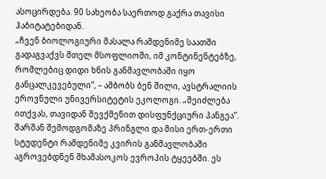ასოცირდება. 90 სახეობა საერთოდ გაქრა თავისი ჰაბიტატებიდან.
„ჩვენ ბიოლოგიური მასალა რამდენიმე საათში გადაგვაქვს მთელ მსოფლიოში, იმ კონტინენტებზე, რომლებიც დიდი ხნის განმავლობაში იყო განცალკევებული“, – ამბობს ბენ შილი, ავსტრალიის ეროვნული უნივერსიტეტის ეკოლოგი. „შეიძლება ითქვას, თავიდან შევქმენით დისფუნქციური პანგეა“.
შარშან შემოდგომაზე პრინგლი და მისი ერთ-ერთი სტუდენტი რამდენიმე კვირის განმავლობაში აგროვებდნენ შხამასოკოს ევროპის ტყეებში. ეს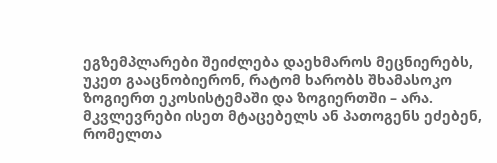ეგზემპლარები შეიძლება დაეხმაროს მეცნიერებს, უკეთ გააცნობიერონ, რატომ ხარობს შხამასოკო ზოგიერთ ეკოსისტემაში და ზოგიერთში – არა.
მკვლევრები ისეთ მტაცებელს ან პათოგენს ეძებენ, რომელთა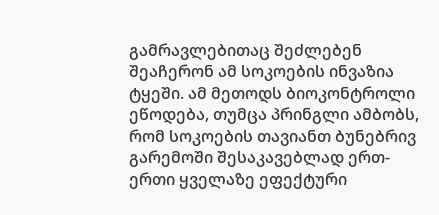გამრავლებითაც შეძლებენ შეაჩერონ ამ სოკოების ინვაზია ტყეში. ამ მეთოდს ბიოკონტროლი ეწოდება, თუმცა პრინგლი ამბობს, რომ სოკოების თავიანთ ბუნებრივ გარემოში შესაკავებლად ერთ-ერთი ყველაზე ეფექტური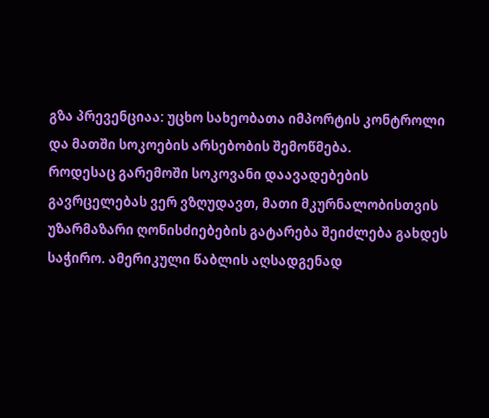გზა პრევენციაა: უცხო სახეობათა იმპორტის კონტროლი და მათში სოკოების არსებობის შემოწმება.
როდესაც გარემოში სოკოვანი დაავადებების გავრცელებას ვერ ვზღუდავთ, მათი მკურნალობისთვის უზარმაზარი ღონისძიებების გატარება შეიძლება გახდეს საჭირო. ამერიკული წაბლის აღსადგენად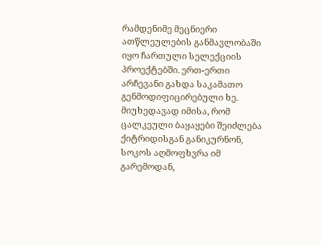რამდენიმე მეცნიერი ათწლეულების განმავლობაში იყო ჩართული სელექციის პროექტებში. ერთ-ერთი არჩევანი გახდა საკამათო გენმოდიფიცირებული ხე. მიუხედავად იმისა, რომ ცალკეული ბაყაყები შეიძლება ქიტრიდისგან განიკურნონ, სოკოს აღმოფხვრა იმ გარემოდან,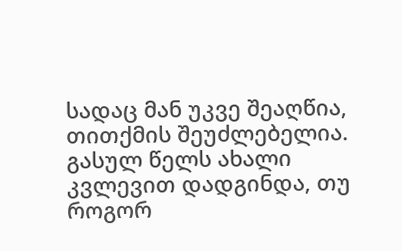სადაც მან უკვე შეაღწია, თითქმის შეუძლებელია. გასულ წელს ახალი კვლევით დადგინდა, თუ როგორ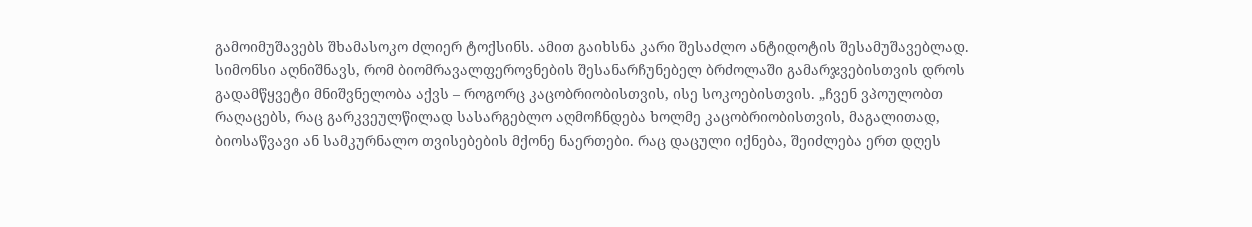გამოიმუშავებს შხამასოკო ძლიერ ტოქსინს. ამით გაიხსნა კარი შესაძლო ანტიდოტის შესამუშავებლად.
სიმონსი აღნიშნავს, რომ ბიომრავალფეროვნების შესანარჩუნებელ ბრძოლაში გამარჯვებისთვის დროს გადამწყვეტი მნიშვნელობა აქვს – როგორც კაცობრიობისთვის, ისე სოკოებისთვის. „ჩვენ ვპოულობთ რაღაცებს, რაც გარკვეულწილად სასარგებლო აღმოჩნდება ხოლმე კაცობრიობისთვის, მაგალითად, ბიოსაწვავი ან სამკურნალო თვისებების მქონე ნაერთები. რაც დაცული იქნება, შეიძლება ერთ დღეს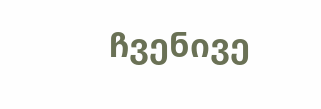ჩვენივე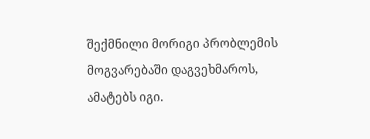შექმნილი მორიგი პრობლემის მოგვარებაში დაგვეხმაროს, ამატებს იგი.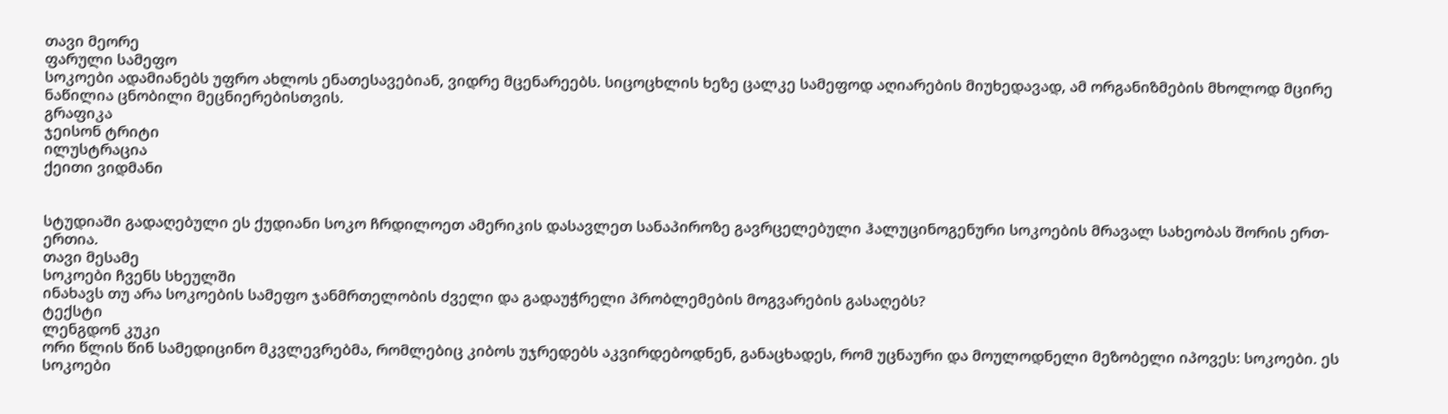თავი მეორე
ფარული სამეფო
სოკოები ადამიანებს უფრო ახლოს ენათესავებიან, ვიდრე მცენარეებს. სიცოცხლის ხეზე ცალკე სამეფოდ აღიარების მიუხედავად, ამ ორგანიზმების მხოლოდ მცირე ნაწილია ცნობილი მეცნიერებისთვის.
გრაფიკა
ჯეისონ ტრიტი
ილუსტრაცია
ქეითი ვიდმანი


სტუდიაში გადაღებული ეს ქუდიანი სოკო ჩრდილოეთ ამერიკის დასავლეთ სანაპიროზე გავრცელებული ჰალუცინოგენური სოკოების მრავალ სახეობას შორის ერთ-ერთია.
თავი მესამე
სოკოები ჩვენს სხეულში
ინახავს თუ არა სოკოების სამეფო ჯანმრთელობის ძველი და გადაუჭრელი პრობლემების მოგვარების გასაღებს?
ტექსტი
ლენგდონ კუკი
ორი წლის წინ სამედიცინო მკვლევრებმა, რომლებიც კიბოს უჯრედებს აკვირდებოდნენ, განაცხადეს, რომ უცნაური და მოულოდნელი მეზობელი იპოვეს: სოკოები. ეს სოკოები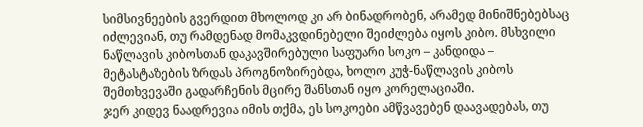სიმსივნეების გვერდით მხოლოდ კი არ ბინადრობენ, არამედ მინიშნებებსაც იძლევიან, თუ რამდენად მომაკვდინებელი შეიძლება იყოს კიბო. მსხვილი ნაწლავის კიბოსთან დაკავშირებული საფუარი სოკო – კანდიდა – მეტასტაზების ზრდას პროგნოზირებდა, ხოლო კუჭ-ნაწლავის კიბოს შემთხვევაში გადარჩენის მცირე შანსთან იყო კორელაციაში.
ჯერ კიდევ ნაადრევია იმის თქმა, ეს სოკოები ამწვავებენ დაავადებას, თუ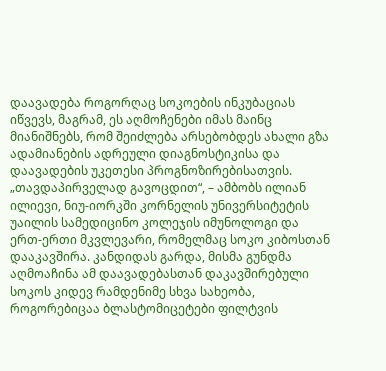დაავადება როგორღაც სოკოების ინკუბაციას იწვევს, მაგრამ, ეს აღმოჩენები იმას მაინც მიანიშნებს, რომ შეიძლება არსებობდეს ახალი გზა ადამიანების ადრეული დიაგნოსტიკისა და დაავადების უკეთესი პროგნოზირებისათვის.
„თავდაპირველად გავოცდით“, – ამბობს ილიან ილიევი, ნიუ-იორკში კორნელის უნივერსიტეტის უაილის სამედიცინო კოლეჯის იმუნოლოგი და ერთ-ერთი მკვლევარი, რომელმაც სოკო კიბოსთან დააკავშირა. კანდიდას გარდა, მისმა გუნდმა აღმოაჩინა ამ დაავადებასთან დაკავშირებული სოკოს კიდევ რამდენიმე სხვა სახეობა, როგორებიცაა ბლასტომიცეტები ფილტვის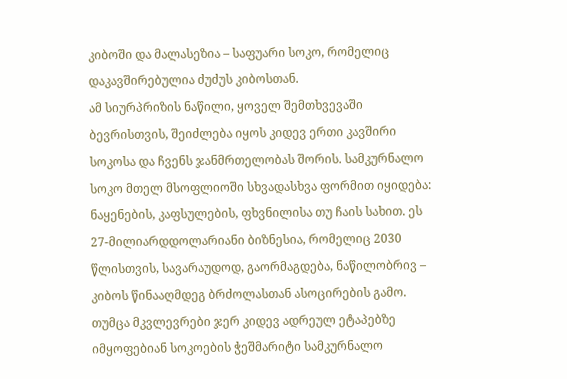კიბოში და მალასეზია – საფუარი სოკო, რომელიც დაკავშირებულია ძუძუს კიბოსთან.
ამ სიურპრიზის ნაწილი, ყოველ შემთხვევაში ბევრისთვის, შეიძლება იყოს კიდევ ერთი კავშირი სოკოსა და ჩვენს ჯანმრთელობას შორის. სამკურნალო სოკო მთელ მსოფლიოში სხვადასხვა ფორმით იყიდება: ნაყენების, კაფსულების, ფხვნილისა თუ ჩაის სახით. ეს 27-მილიარდდოლარიანი ბიზნესია, რომელიც 2030 წლისთვის, სავარაუდოდ, გაორმაგდება, ნაწილობრივ – კიბოს წინააღმდეგ ბრძოლასთან ასოცირების გამო.
თუმცა მკვლევრები ჯერ კიდევ ადრეულ ეტაპებზე იმყოფებიან სოკოების ჭეშმარიტი სამკურნალო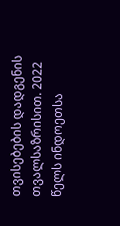თვისებების დადგენის თვალსაზრისით. 2022 წელს ინდოეთსა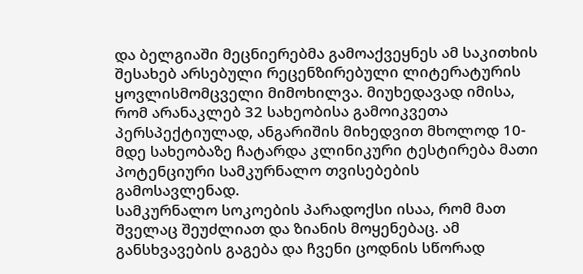და ბელგიაში მეცნიერებმა გამოაქვეყნეს ამ საკითხის შესახებ არსებული რეცენზირებული ლიტერატურის ყოვლისმომცველი მიმოხილვა. მიუხედავად იმისა, რომ არანაკლებ 32 სახეობისა გამოიკვეთა პერსპექტიულად, ანგარიშის მიხედვით მხოლოდ 10-მდე სახეობაზე ჩატარდა კლინიკური ტესტირება მათი პოტენციური სამკურნალო თვისებების გამოსავლენად.
სამკურნალო სოკოების პარადოქსი ისაა, რომ მათ შველაც შეუძლიათ და ზიანის მოყენებაც. ამ განსხვავების გაგება და ჩვენი ცოდნის სწორად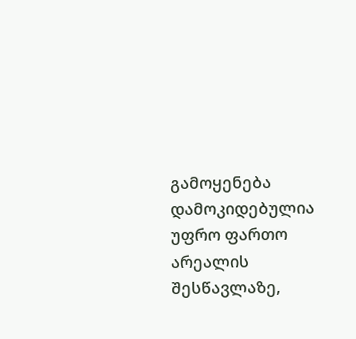გამოყენება დამოკიდებულია უფრო ფართო არეალის შესწავლაზე,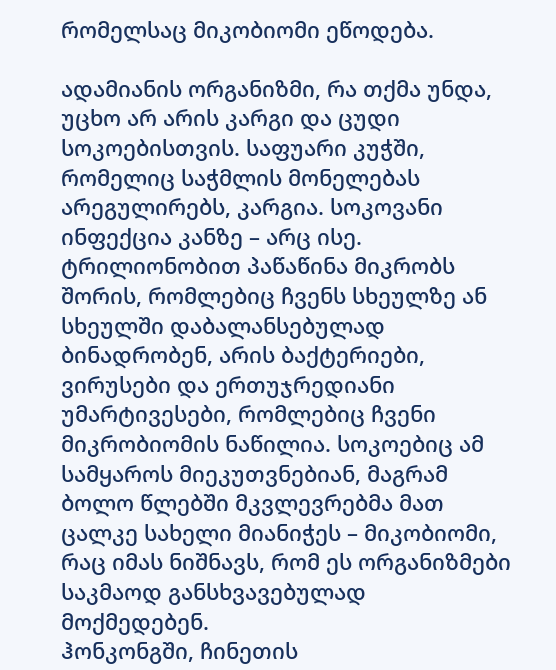რომელსაც მიკობიომი ეწოდება.

ადამიანის ორგანიზმი, რა თქმა უნდა, უცხო არ არის კარგი და ცუდი სოკოებისთვის. საფუარი კუჭში, რომელიც საჭმლის მონელებას არეგულირებს, კარგია. სოკოვანი ინფექცია კანზე – არც ისე. ტრილიონობით პაწაწინა მიკრობს შორის, რომლებიც ჩვენს სხეულზე ან სხეულში დაბალანსებულად ბინადრობენ, არის ბაქტერიები, ვირუსები და ერთუჯრედიანი უმარტივესები, რომლებიც ჩვენი მიკრობიომის ნაწილია. სოკოებიც ამ სამყაროს მიეკუთვნებიან, მაგრამ ბოლო წლებში მკვლევრებმა მათ ცალკე სახელი მიანიჭეს – მიკობიომი, რაც იმას ნიშნავს, რომ ეს ორგანიზმები საკმაოდ განსხვავებულად მოქმედებენ.
ჰონკონგში, ჩინეთის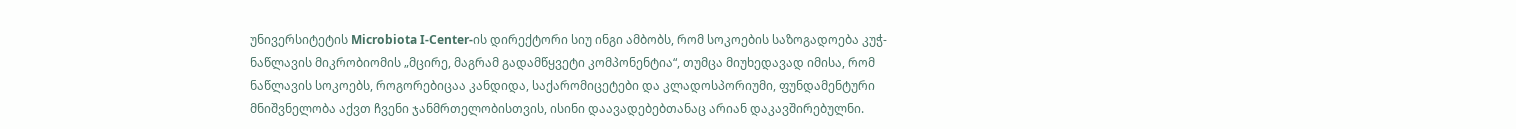უნივერსიტეტის Microbiota I-Center-ის დირექტორი სიუ ინგი ამბობს, რომ სოკოების საზოგადოება კუჭ-ნაწლავის მიკრობიომის „მცირე, მაგრამ გადამწყვეტი კომპონენტია“, თუმცა მიუხედავად იმისა, რომ ნაწლავის სოკოებს, როგორებიცაა კანდიდა, საქარომიცეტები და კლადოსპორიუმი, ფუნდამენტური მნიშვნელობა აქვთ ჩვენი ჯანმრთელობისთვის, ისინი დაავადებებთანაც არიან დაკავშირებულნი.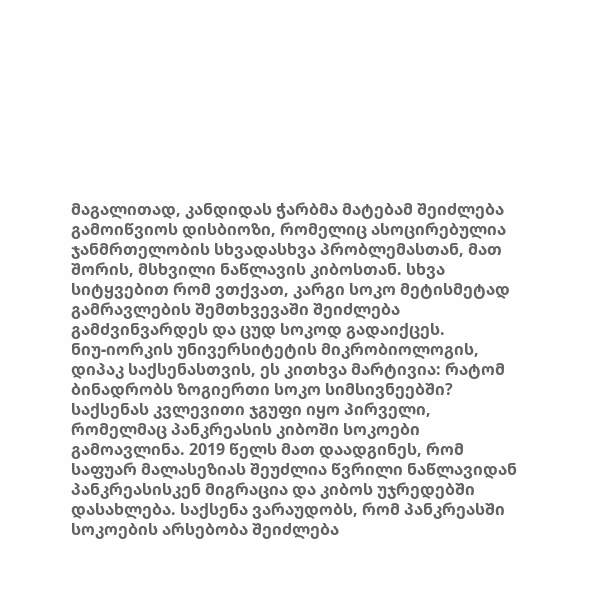მაგალითად, კანდიდას ჭარბმა მატებამ შეიძლება გამოიწვიოს დისბიოზი, რომელიც ასოცირებულია ჯანმრთელობის სხვადასხვა პრობლემასთან, მათ შორის, მსხვილი ნაწლავის კიბოსთან. სხვა სიტყვებით რომ ვთქვათ, კარგი სოკო მეტისმეტად გამრავლების შემთხვევაში შეიძლება გამძვინვარდეს და ცუდ სოკოდ გადაიქცეს.
ნიუ-იორკის უნივერსიტეტის მიკრობიოლოგის, დიპაკ საქსენასთვის, ეს კითხვა მარტივია: რატომ ბინადრობს ზოგიერთი სოკო სიმსივნეებში? საქსენას კვლევითი ჯგუფი იყო პირველი, რომელმაც პანკრეასის კიბოში სოკოები გამოავლინა. 2019 წელს მათ დაადგინეს, რომ საფუარ მალასეზიას შეუძლია წვრილი ნაწლავიდან პანკრეასისკენ მიგრაცია და კიბოს უჯრედებში დასახლება. საქსენა ვარაუდობს, რომ პანკრეასში სოკოების არსებობა შეიძლება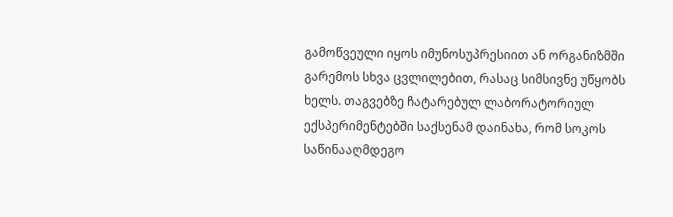გამოწვეული იყოს იმუნოსუპრესიით ან ორგანიზმში გარემოს სხვა ცვლილებით, რასაც სიმსივნე უწყობს ხელს. თაგვებზე ჩატარებულ ლაბორატორიულ ექსპერიმენტებში საქსენამ დაინახა, რომ სოკოს საწინააღმდეგო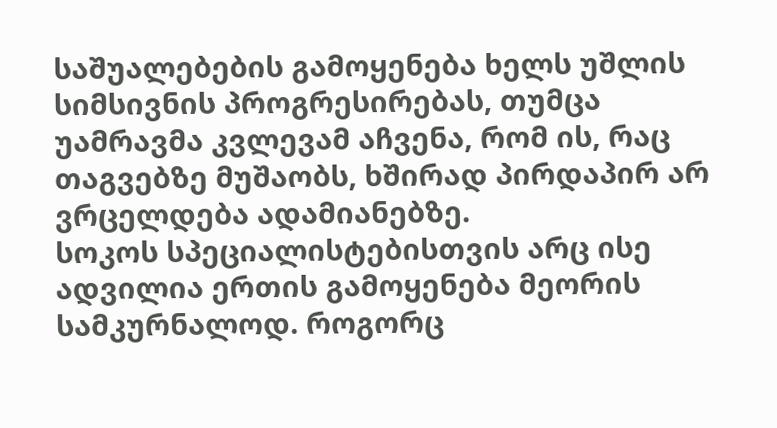საშუალებების გამოყენება ხელს უშლის სიმსივნის პროგრესირებას, თუმცა უამრავმა კვლევამ აჩვენა, რომ ის, რაც თაგვებზე მუშაობს, ხშირად პირდაპირ არ ვრცელდება ადამიანებზე.
სოკოს სპეციალისტებისთვის არც ისე ადვილია ერთის გამოყენება მეორის სამკურნალოდ. როგორც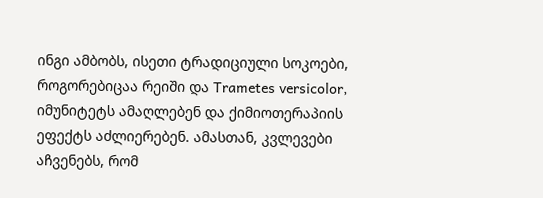ინგი ამბობს, ისეთი ტრადიციული სოკოები, როგორებიცაა რეიში და Trametes versicolor, იმუნიტეტს ამაღლებენ და ქიმიოთერაპიის ეფექტს აძლიერებენ. ამასთან, კვლევები აჩვენებს, რომ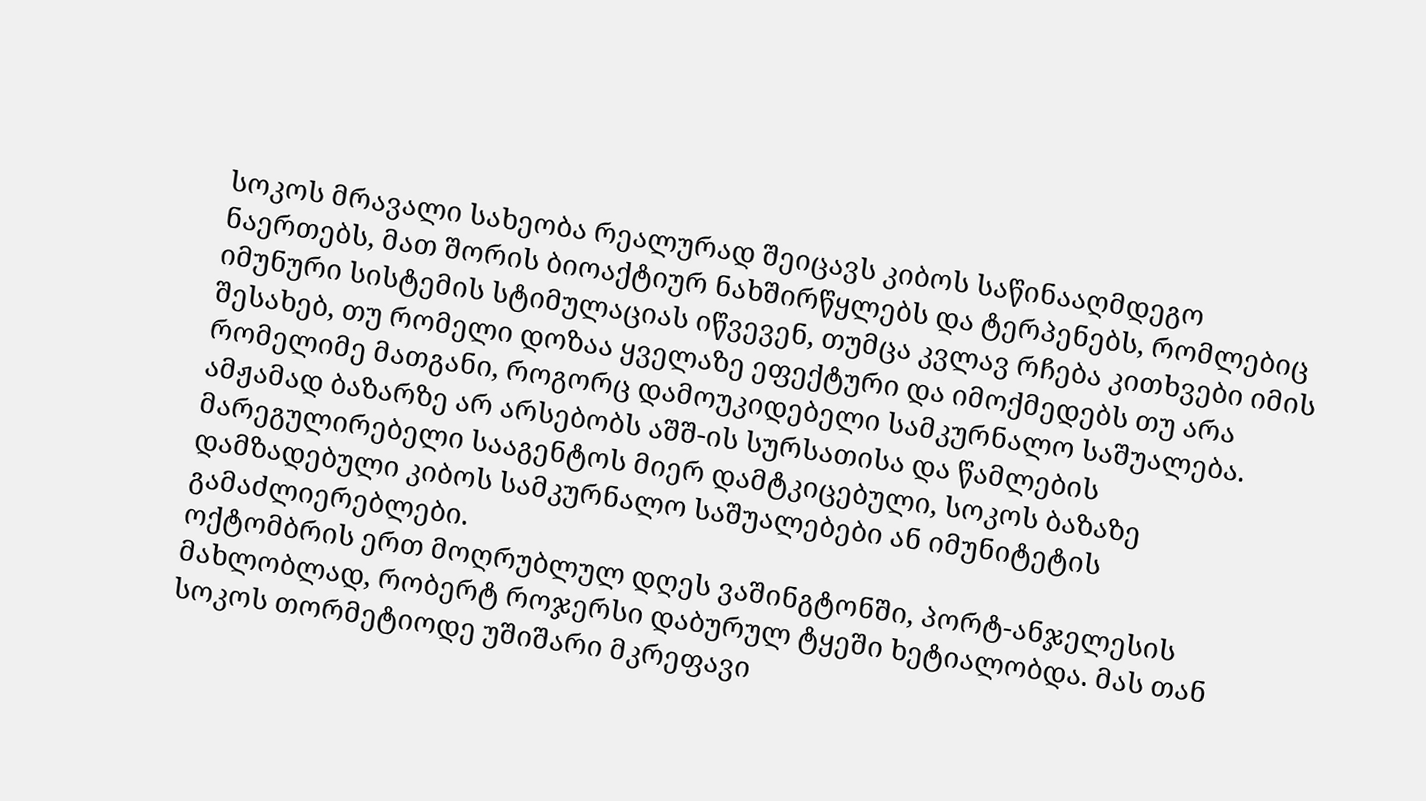სოკოს მრავალი სახეობა რეალურად შეიცავს კიბოს საწინააღმდეგო ნაერთებს, მათ შორის ბიოაქტიურ ნახშირწყლებს და ტერპენებს, რომლებიც იმუნური სისტემის სტიმულაციას იწვევენ, თუმცა კვლავ რჩება კითხვები იმის შესახებ, თუ რომელი დოზაა ყველაზე ეფექტური და იმოქმედებს თუ არა რომელიმე მათგანი, როგორც დამოუკიდებელი სამკურნალო საშუალება.
ამჟამად ბაზარზე არ არსებობს აშშ-ის სურსათისა და წამლების მარეგულირებელი სააგენტოს მიერ დამტკიცებული, სოკოს ბაზაზე დამზადებული კიბოს სამკურნალო საშუალებები ან იმუნიტეტის გამაძლიერებლები.
ოქტომბრის ერთ მოღრუბლულ დღეს ვაშინგტონში, პორტ-ანჯელესის მახლობლად, რობერტ როჯერსი დაბურულ ტყეში ხეტიალობდა. მას თან სოკოს თორმეტიოდე უშიშარი მკრეფავი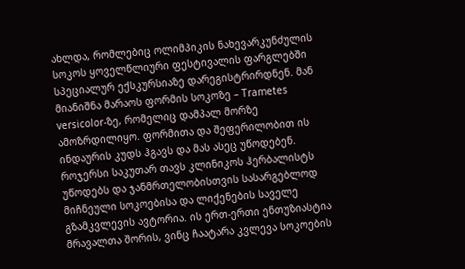ახლდა, რომლებიც ოლიმპიკის ნახევარკუნძულის სოკოს ყოველწლიური ფესტივალის ფარგლებში სპეციალურ ექსკურსიაზე დარეგისტრირდნენ. მან მიანიშნა მარაოს ფორმის სოკოზე – Trametes versicolor-ზე, რომელიც დამპალ მორზე ამოზრდილიყო. ფორმითა და შეფერილობით ის ინდაურის კუდს ჰგავს და მას ასეც უწოდებენ.
როჯერსი საკუთარ თავს კლინიკოს ჰერბალისტს უწოდებს და ჯანმრთელობისთვის სასარგებლოდ მიჩნეული სოკოებისა და ლიქენების საველე გზამკვლევის ავტორია. ის ერთ-ერთი ენთუზიასტია მრავალთა შორის, ვინც ჩაატარა კვლევა სოკოების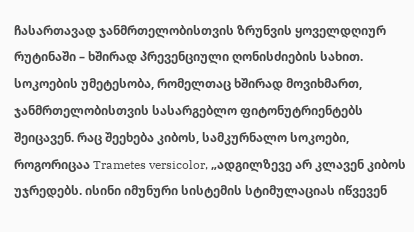ჩასართავად ჯანმრთელობისთვის ზრუნვის ყოველდღიურ რუტინაში – ხშირად პრევენციული ღონისძიების სახით. სოკოების უმეტესობა, რომელთაც ხშირად მოვიხმართ, ჯანმრთელობისთვის სასარგებლო ფიტონუტრიენტებს შეიცავენ. რაც შეეხება კიბოს, სამკურნალო სოკოები, როგორიცაა Trametes versicolor, „ადგილზევე არ კლავენ კიბოს უჯრედებს. ისინი იმუნური სისტემის სტიმულაციას იწვევენ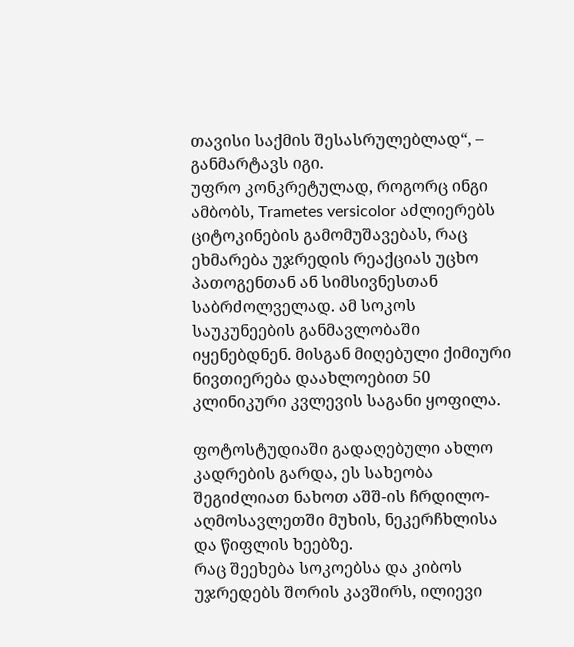თავისი საქმის შესასრულებლად“, – განმარტავს იგი.
უფრო კონკრეტულად, როგორც ინგი ამბობს, Trametes versicolor აძლიერებს ციტოკინების გამომუშავებას, რაც ეხმარება უჯრედის რეაქციას უცხო პათოგენთან ან სიმსივნესთან საბრძოლველად. ამ სოკოს საუკუნეების განმავლობაში იყენებდნენ. მისგან მიღებული ქიმიური ნივთიერება დაახლოებით 50 კლინიკური კვლევის საგანი ყოფილა.

ფოტოსტუდიაში გადაღებული ახლო კადრების გარდა, ეს სახეობა შეგიძლიათ ნახოთ აშშ-ის ჩრდილო-აღმოსავლეთში მუხის, ნეკერჩხლისა და წიფლის ხეებზე.
რაც შეეხება სოკოებსა და კიბოს უჯრედებს შორის კავშირს, ილიევი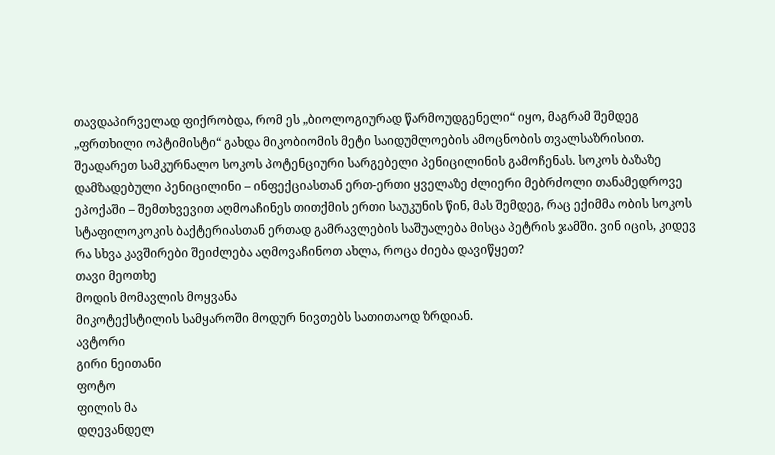თავდაპირველად ფიქრობდა, რომ ეს „ბიოლოგიურად წარმოუდგენელი“ იყო, მაგრამ შემდეგ „ფრთხილი ოპტიმისტი“ გახდა მიკობიომის მეტი საიდუმლოების ამოცნობის თვალსაზრისით.
შეადარეთ სამკურნალო სოკოს პოტენციური სარგებელი პენიცილინის გამოჩენას. სოკოს ბაზაზე დამზადებული პენიცილინი – ინფექციასთან ერთ-ერთი ყველაზე ძლიერი მებრძოლი თანამედროვე ეპოქაში – შემთხვევით აღმოაჩინეს თითქმის ერთი საუკუნის წინ, მას შემდეგ, რაც ექიმმა ობის სოკოს სტაფილოკოკის ბაქტერიასთან ერთად გამრავლების საშუალება მისცა პეტრის ჯამში. ვინ იცის, კიდევ რა სხვა კავშირები შეიძლება აღმოვაჩინოთ ახლა, როცა ძიება დავიწყეთ?
თავი მეოთხე
მოდის მომავლის მოყვანა
მიკოტექსტილის სამყაროში მოდურ ნივთებს სათითაოდ ზრდიან.
ავტორი
გირი ნეითანი
ფოტო
ფილის მა
დღევანდელ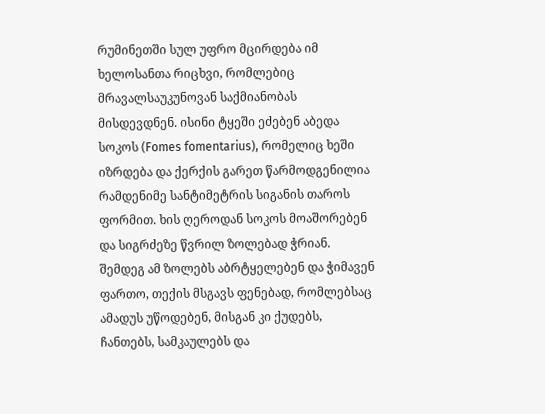რუმინეთში სულ უფრო მცირდება იმ ხელოსანთა რიცხვი, რომლებიც მრავალსაუკუნოვან საქმიანობას მისდევდნენ. ისინი ტყეში ეძებენ აბედა სოკოს (Fomes fomentarius), რომელიც ხეში იზრდება და ქერქის გარეთ წარმოდგენილია რამდენიმე სანტიმეტრის სიგანის თაროს ფორმით. ხის ღეროდან სოკოს მოაშორებენ და სიგრძეზე წვრილ ზოლებად ჭრიან. შემდეგ ამ ზოლებს აბრტყელებენ და ჭიმავენ ფართო, თექის მსგავს ფენებად, რომლებსაც ამადუს უწოდებენ, მისგან კი ქუდებს, ჩანთებს, სამკაულებს და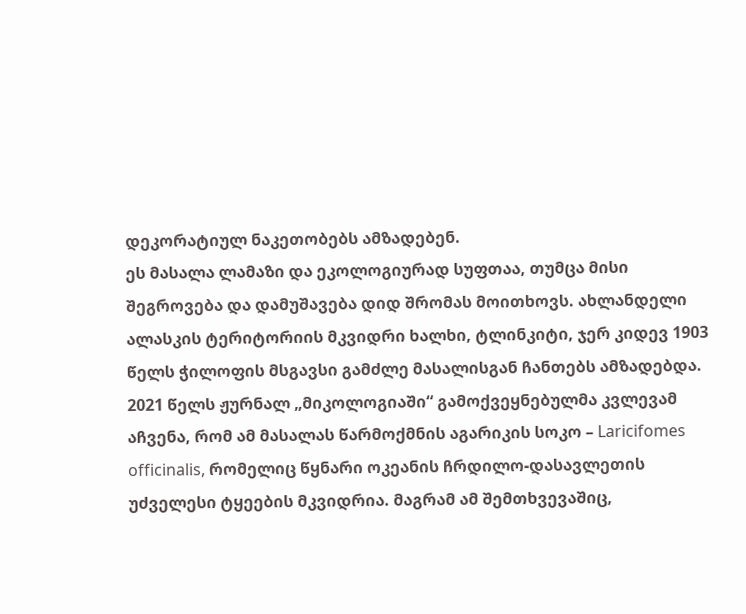დეკორატიულ ნაკეთობებს ამზადებენ.
ეს მასალა ლამაზი და ეკოლოგიურად სუფთაა, თუმცა მისი შეგროვება და დამუშავება დიდ შრომას მოითხოვს. ახლანდელი ალასკის ტერიტორიის მკვიდრი ხალხი, ტლინკიტი, ჯერ კიდევ 1903 წელს ჭილოფის მსგავსი გამძლე მასალისგან ჩანთებს ამზადებდა. 2021 წელს ჟურნალ „მიკოლოგიაში“ გამოქვეყნებულმა კვლევამ აჩვენა, რომ ამ მასალას წარმოქმნის აგარიკის სოკო – Laricifomes officinalis, რომელიც წყნარი ოკეანის ჩრდილო-დასავლეთის უძველესი ტყეების მკვიდრია. მაგრამ ამ შემთხვევაშიც,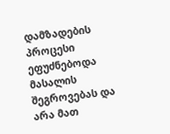დამზადების პროცესი ეფუძნებოდა მასალის შეგროვებას და არა მათ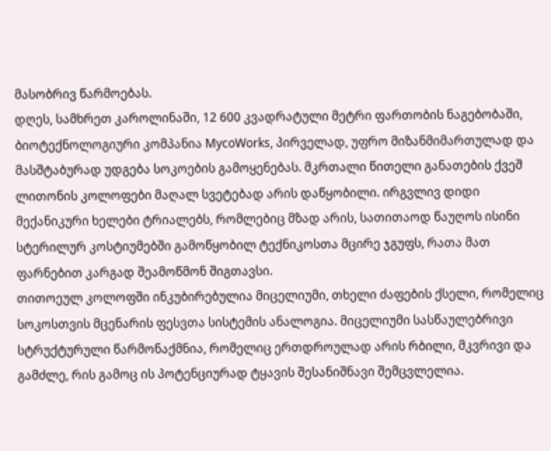მასობრივ წარმოებას.
დღეს, სამხრეთ კაროლინაში, 12 600 კვადრატული მეტრი ფართობის ნაგებობაში, ბიოტექნოლოგიური კომპანია MycoWorks, პირველად, უფრო მიზანმიმართულად და მასშტაბურად უდგება სოკოების გამოყენებას. მკრთალი წითელი განათების ქვეშ ლითონის კოლოფები მაღალ სვეტებად არის დაწყობილი. ირგვლივ დიდი მექანიკური ხელები ტრიალებს, რომლებიც მზად არის, სათითაოდ წაუღოს ისინი სტერილურ კოსტიუმებში გამოწყობილ ტექნიკოსთა მცირე ჯგუფს, რათა მათ ფარნებით კარგად შეამოწმონ შიგთავსი.
თითოეულ კოლოფში ინკუბირებულია მიცელიუმი, თხელი ძაფების ქსელი, რომელიც სოკოსთვის მცენარის ფესვთა სისტემის ანალოგია. მიცელიუმი სასწაულებრივი სტრუქტურული წარმონაქმნია, რომელიც ერთდროულად არის რბილი, მკვრივი და გამძლე, რის გამოც ის პოტენციურად ტყავის შესანიშნავი შემცვლელია.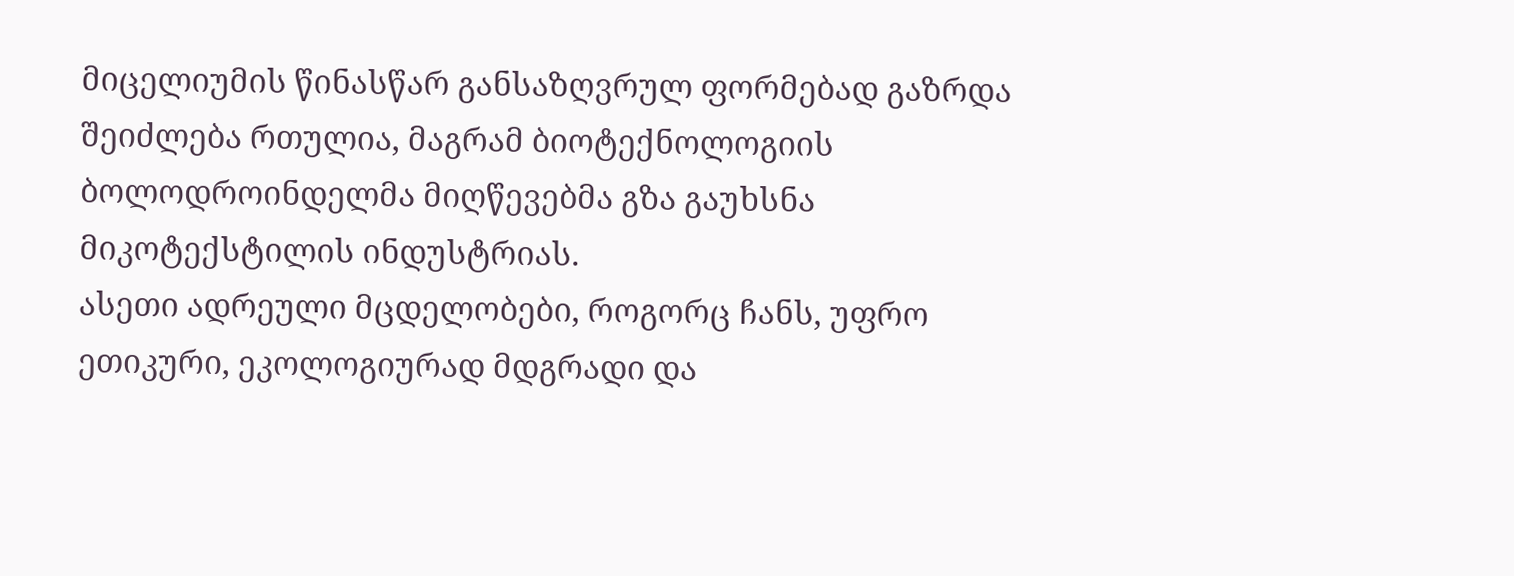მიცელიუმის წინასწარ განსაზღვრულ ფორმებად გაზრდა შეიძლება რთულია, მაგრამ ბიოტექნოლოგიის ბოლოდროინდელმა მიღწევებმა გზა გაუხსნა მიკოტექსტილის ინდუსტრიას.
ასეთი ადრეული მცდელობები, როგორც ჩანს, უფრო ეთიკური, ეკოლოგიურად მდგრადი და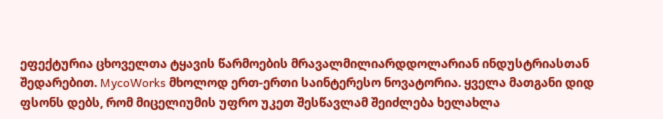ეფექტურია ცხოველთა ტყავის წარმოების მრავალმილიარდდოლარიან ინდუსტრიასთან შედარებით. MycoWorks მხოლოდ ერთ-ერთი საინტერესო ნოვატორია. ყველა მათგანი დიდ ფსონს დებს, რომ მიცელიუმის უფრო უკეთ შესწავლამ შეიძლება ხელახლა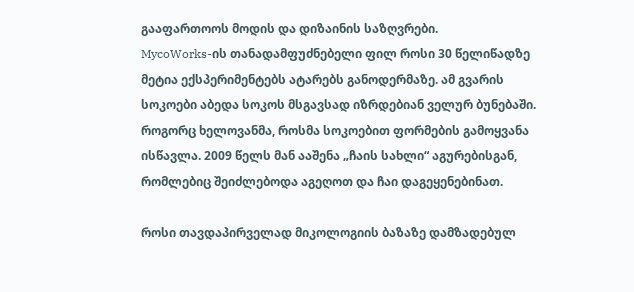გააფართოოს მოდის და დიზაინის საზღვრები.
MycoWorks-ის თანადამფუძნებელი ფილ როსი 30 წელიწადზე მეტია ექსპერიმენტებს ატარებს განოდერმაზე. ამ გვარის სოკოები აბედა სოკოს მსგავსად იზრდებიან ველურ ბუნებაში. როგორც ხელოვანმა, როსმა სოკოებით ფორმების გამოყვანა ისწავლა. 2009 წელს მან ააშენა „ჩაის სახლი“ აგურებისგან, რომლებიც შეიძლებოდა აგეღოთ და ჩაი დაგეყენებინათ.

როსი თავდაპირველად მიკოლოგიის ბაზაზე დამზადებულ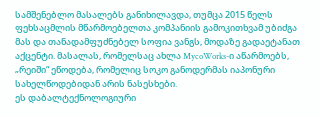სამშენებლო მასალებს განიხილავდა, თუმცა 2015 წელს ფეხსაცმლის მწარმოებელთა კომპანიის გამოკითხვამ უბიძგა მას და თანადამფუძნებელ სოფია ვანგს, მოდაზე გადაეტანათ აქცენტი. მასალას, რომელსაც ახლა MycoWorks-ი აწარმოებს, „რეიში“ ეწოდება, რომელიც სოკო განოდერმას იაპონური სახელწოდებიდან არის ნასესხები.
ეს დაბალტექნოლოგიური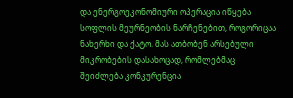და ენერგოეკონომიური ოპერაცია იწყება სოფლის მეურნეობის ნარჩენებით, როგორიცაა ნახერხი და ქატო. მას ათბობენ არსებული მიკრობების დასახოცად, რომლებმაც შეიძლება კონკურენცია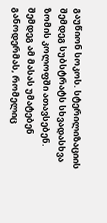გაუწიონ სოკოს. სტერილიზაციის შემდეგ სუბსტრატს სხვადასხვა ზომის კოლოფში ათავსებენ. შემდეგ ამ მასას უმატებენ განოდერმას, რომელიც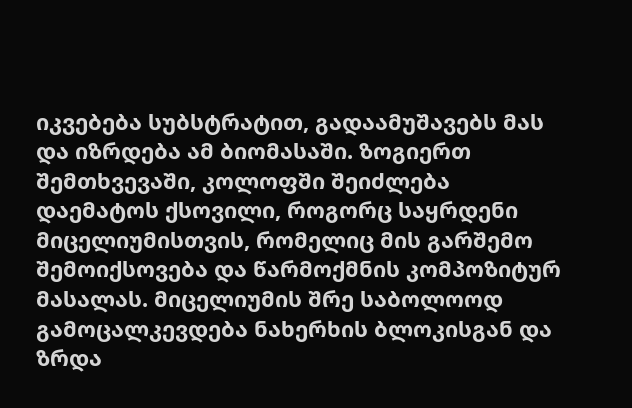იკვებება სუბსტრატით, გადაამუშავებს მას და იზრდება ამ ბიომასაში. ზოგიერთ შემთხვევაში, კოლოფში შეიძლება დაემატოს ქსოვილი, როგორც საყრდენი მიცელიუმისთვის, რომელიც მის გარშემო შემოიქსოვება და წარმოქმნის კომპოზიტურ მასალას. მიცელიუმის შრე საბოლოოდ გამოცალკევდება ნახერხის ბლოკისგან და ზრდა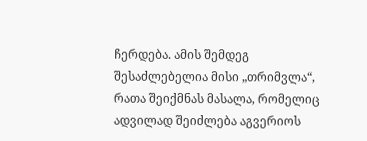ჩერდება. ამის შემდეგ შესაძლებელია მისი „თრიმვლა“, რათა შეიქმნას მასალა, რომელიც ადვილად შეიძლება აგვერიოს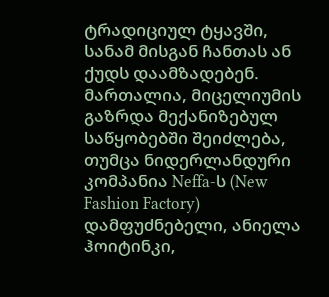ტრადიციულ ტყავში, სანამ მისგან ჩანთას ან ქუდს დაამზადებენ.
მართალია, მიცელიუმის გაზრდა მექანიზებულ საწყობებში შეიძლება, თუმცა ნიდერლანდური კომპანია Neffa-ს (New Fashion Factory) დამფუძნებელი, ანიელა ჰოიტინკი,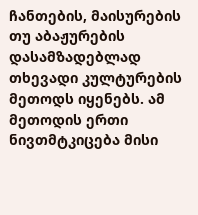ჩანთების, მაისურების თუ აბაჟურების დასამზადებლად თხევადი კულტურების მეთოდს იყენებს. ამ მეთოდის ერთი ნივთმტკიცება მისი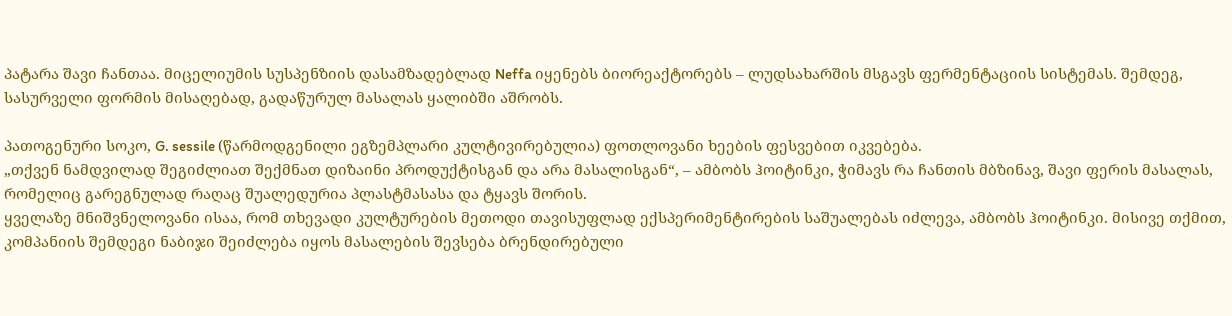პატარა შავი ჩანთაა. მიცელიუმის სუსპენზიის დასამზადებლად Neffa იყენებს ბიორეაქტორებს – ლუდსახარშის მსგავს ფერმენტაციის სისტემას. შემდეგ, სასურველი ფორმის მისაღებად, გადაწურულ მასალას ყალიბში აშრობს.

პათოგენური სოკო, G. sessile (წარმოდგენილი ეგზემპლარი კულტივირებულია) ფოთლოვანი ხეების ფესვებით იკვებება.
„თქვენ ნამდვილად შეგიძლიათ შექმნათ დიზაინი პროდუქტისგან და არა მასალისგან“, – ამბობს ჰოიტინკი, ჭიმავს რა ჩანთის მბზინავ, შავი ფერის მასალას, რომელიც გარეგნულად რაღაც შუალედურია პლასტმასასა და ტყავს შორის.
ყველაზე მნიშვნელოვანი ისაა, რომ თხევადი კულტურების მეთოდი თავისუფლად ექსპერიმენტირების საშუალებას იძლევა, ამბობს ჰოიტინკი. მისივე თქმით, კომპანიის შემდეგი ნაბიჯი შეიძლება იყოს მასალების შევსება ბრენდირებული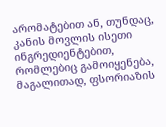არომატებით ან, თუნდაც, კანის მოვლის ისეთი ინგრედიენტებით, რომლებიც გამოიყენება, მაგალითად, ფსორიაზის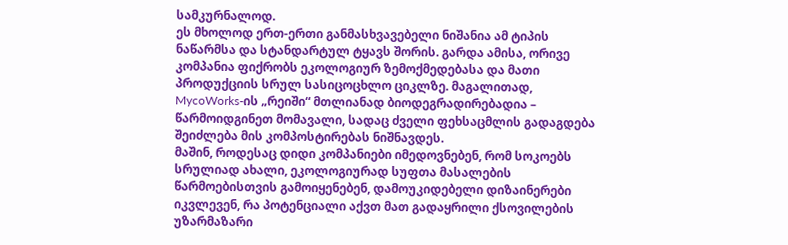სამკურნალოდ.
ეს მხოლოდ ერთ-ერთი განმასხვავებელი ნიშანია ამ ტიპის ნაწარმსა და სტანდარტულ ტყავს შორის. გარდა ამისა, ორივე კომპანია ფიქრობს ეკოლოგიურ ზემოქმედებასა და მათი პროდუქციის სრულ სასიცოცხლო ციკლზე. მაგალითად, MycoWorks-ის „რეიში“ მთლიანად ბიოდეგრადირებადია – წარმოიდგინეთ მომავალი, სადაც ძველი ფეხსაცმლის გადაგდება შეიძლება მის კომპოსტირებას ნიშნავდეს.
მაშინ, როდესაც დიდი კომპანიები იმედოვნებენ, რომ სოკოებს სრულიად ახალი, ეკოლოგიურად სუფთა მასალების წარმოებისთვის გამოიყენებენ, დამოუკიდებელი დიზაინერები იკვლევენ, რა პოტენციალი აქვთ მათ გადაყრილი ქსოვილების უზარმაზარი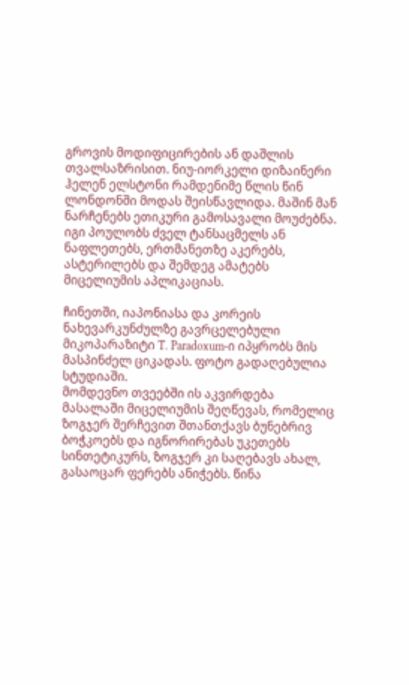გროვის მოდიფიცირების ან დაშლის თვალსაზრისით. ნიუ-იორკელი დიზაინერი ჰელენ ელსტონი რამდენიმე წლის წინ ლონდონში მოდას შეისწავლიდა. მაშინ მან ნარჩენებს ეთიკური გამოსავალი მოუძებნა. იგი პოულობს ძველ ტანსაცმელს ან ნაფლეთებს, ერთმანეთზე აკერებს, ასტერილებს და შემდეგ ამატებს მიცელიუმის აპლიკაციას.

ჩინეთში, იაპონიასა და კორეის ნახევარკუნძულზე გავრცელებული მიკოპარაზიტი T. Paradoxum-ი იპყრობს მის მასპინძელ ციკადას. ფოტო გადაღებულია სტუდიაში.
მომდევნო თვეებში ის აკვირდება მასალაში მიცელიუმის შეღწევას, რომელიც ზოგჯერ შერჩევით შთანთქავს ბუნებრივ ბოჭკოებს და იგნორირებას უკეთებს სინთეტიკურს, ზოგჯერ კი საღებავს ახალ, გასაოცარ ფერებს ანიჭებს. წინა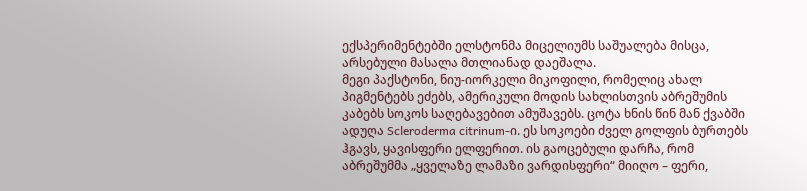ექსპერიმენტებში ელსტონმა მიცელიუმს საშუალება მისცა, არსებული მასალა მთლიანად დაეშალა.
მეგი პაქსტონი, ნიუ-იორკელი მიკოფილი, რომელიც ახალ პიგმენტებს ეძებს, ამერიკული მოდის სახლისთვის აბრეშუმის კაბებს სოკოს საღებავებით ამუშავებს. ცოტა ხნის წინ მან ქვაბში ადუღა Scleroderma citrinum-ი. ეს სოკოები ძველ გოლფის ბურთებს ჰგავს, ყავისფერი ელფერით. ის გაოცებული დარჩა, რომ აბრეშუმმა „ყველაზე ლამაზი ვარდისფერი“ მიიღო – ფერი,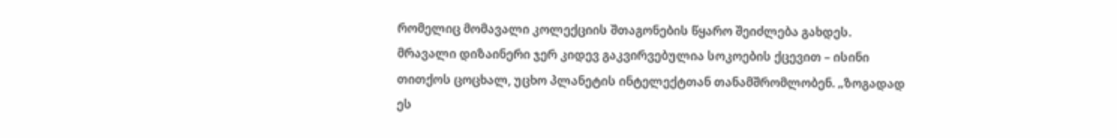რომელიც მომავალი კოლექციის შთაგონების წყარო შეიძლება გახდეს.
მრავალი დიზაინერი ჯერ კიდევ გაკვირვებულია სოკოების ქცევით – ისინი თითქოს ცოცხალ, უცხო პლანეტის ინტელექტთან თანამშრომლობენ. „ზოგადად ეს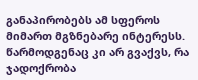განაპირობებს ამ სფეროს მიმართ მგზნებარე ინტერესს. წარმოდგენაც კი არ გვაქვს, რა ჯადოქრობა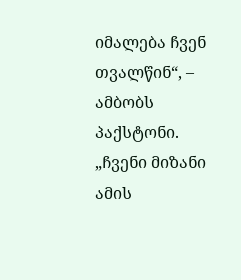იმალება ჩვენ თვალწინ“, – ამბობს პაქსტონი. „ჩვენი მიზანი ამის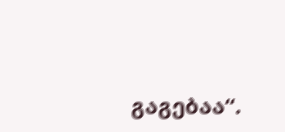გაგებაა“.